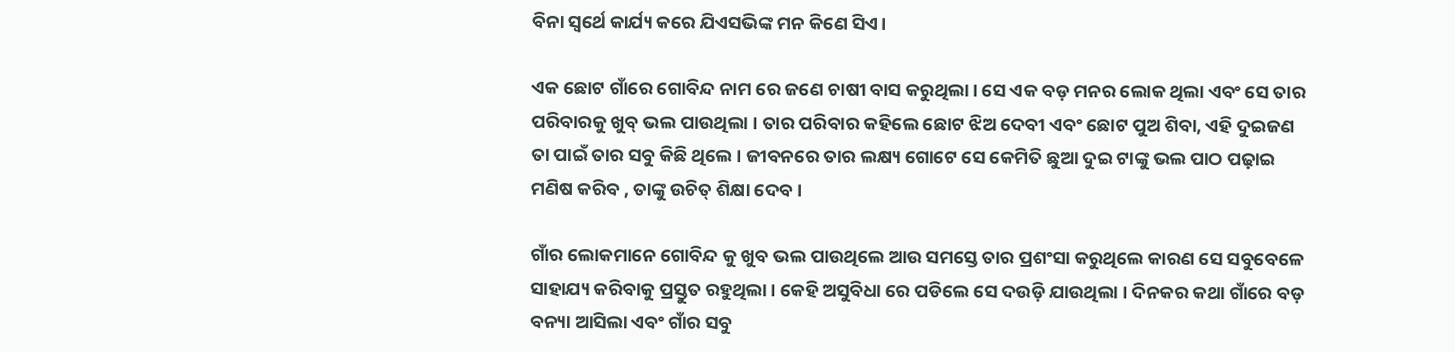ବିନା ସ୍ୱର୍ଥେ କାର୍ଯ୍ୟ କରେ ଯିଏସଭିଙ୍କ ମନ କିଣେ ସିଏ।

ଏକ ଛୋଟ ଗାଁରେ ଗୋବିନ୍ଦ ନାମ ରେ ଜଣେ ଚାଷୀ ବାସ କରୁଥିଲା। ସେ ଏକ ବଡ଼ ମନର ଲୋକ ଥିଲା ଏବଂ ସେ ତାର ପରିବାରକୁ ଖୁବ୍ ଭଲ ପାଉଥିଲା । ତାର ପରିବାର କହିଲେ ଛୋଟ ଝିଅ ଦେବୀ ଏବଂ ଛୋଟ ପୁଅ ଶିବା, ଏହି ଦୁଇଜଣ ତା ପାଇଁ ତାର ସବୁ କିଛି ଥିଲେ । ଜୀବନରେ ତାର ଲକ୍ଷ୍ୟ ଗୋଟେ ସେ କେମିତି ଛୁଆ ଦୁଇ ଟାଙ୍କୁ ଭଲ ପାଠ ପଢ଼ାଇ ମଣିଷ କରିବ , ତାଙ୍କୁ ଉଚିତ୍ ଶିକ୍ଷା ଦେବ ।

ଗାଁର ଲୋକମାନେ ଗୋବିନ୍ଦ କୁ ଖୁବ ଭଲ ପାଉଥିଲେ ଆଉ ସମସ୍ତେ ତାର ପ୍ରଶଂସା କରୁଥିଲେ କାରଣ ସେ ସବୁବେଳେ ସାହାଯ୍ୟ କରିବାକୁ ପ୍ରସ୍ତୁତ ରହୁଥିଲା । କେହି ଅସୁବିଧା ରେ ପଡିଲେ ସେ ଦଉଡ଼ି ଯାଉଥିଲା । ଦିନକର କଥା ଗାଁରେ ବଡ଼ ବନ୍ୟା ଆସିଲା ଏବଂ ଗାଁର ସବୁ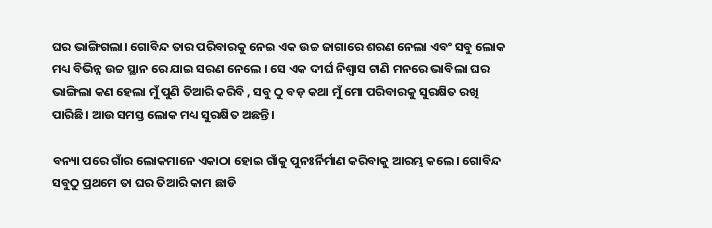ଘର ଭାଙ୍ଗିଗଲା। ଗୋବିନ୍ଦ ତାର ପରିବାରକୁ ନେଇ ଏକ ଉଚ୍ଚ ଜାଗାରେ ଶରଣ ନେଲା ଏବଂ ସବୁ ଲୋକ ମଧ୍ୟ ବିଭିନ୍ନ ଉଚ୍ଚ ସ୍ଥାନ ରେ ଯାଇ ସରଣ ନେଲେ । ସେ ଏକ ଦୀର୍ଘ ନିଶ୍ବାସ ଟାଣି ମନରେ ଭାବିଲା ଘର ଭାଙ୍ଗିଲା କଣ ହେଲା ମୁଁ ପୁଣି ତିଆରି କରିବି , ସବୁ ଠୁ ବଡ଼ କଥା ମୁଁ ମୋ ପରିବାରକୁ ସୁରକ୍ଷିତ ରଖି ପାରିଛି। ଆଉ ସମସ୍ତ ଲୋକ ମଧ୍ୟ ସୁରକ୍ଷିତ ଅଛନ୍ତି ।

ବନ୍ୟା ପରେ ଗାଁର ଲୋକମାନେ ଏକାଠା ହୋଇ ଗାଁକୁ ପୁନଃର୍ନିର୍ମାଣ କରିବାକୁ ଆରମ୍ଭ କଲେ। ଗୋବିନ୍ଦ ସବୁଠୁ ପ୍ରଥମେ ତା ଘର ତିଆରି କାମ ଛାଡି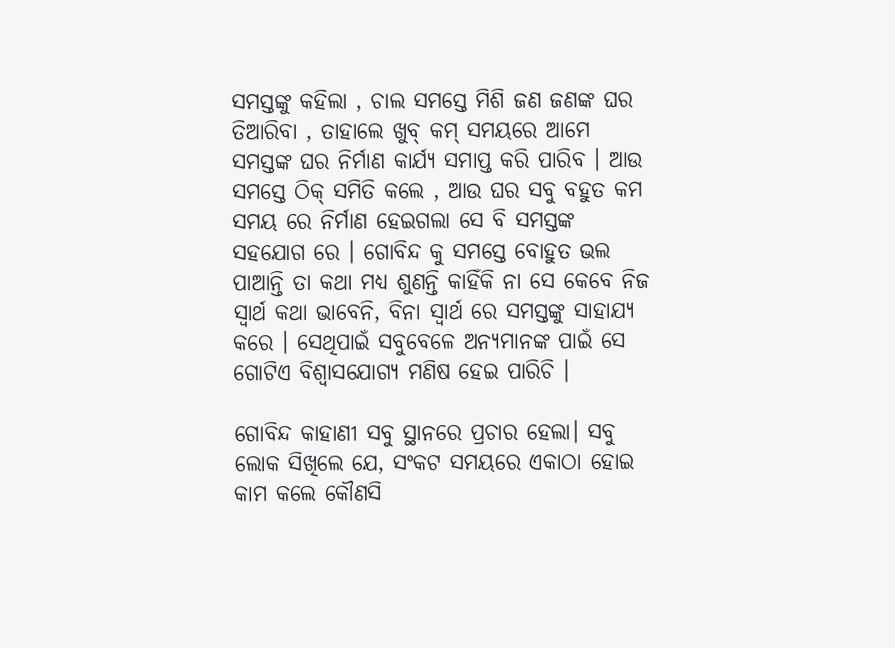ସମସ୍ତଙ୍କୁ କହିଲା , ଚାଲ ସମସ୍ତେ ମିଶି ଜଣ ଜଣଙ୍କ ଘର ତିଆରିବା , ତାହାଲେ ଖୁବ୍ କମ୍ ସମୟରେ ଆମେ ସମସ୍ତଙ୍କ ଘର ନିର୍ମାଣ କାର୍ଯ୍ୟ ସମାପ୍ତ କରି ପାରିବ । ଆଉ ସମସ୍ତେ ଠିକ୍ ସମିତି କଲେ , ଆଉ ଘର ସବୁ ବହୁତ କମ ସମୟ ରେ ନିର୍ମାଣ ହେଇଗଲା ସେ ବି ସମସ୍ତଙ୍କ ସହଯୋଗ ରେ । ଗୋବିନ୍ଦ କୁ ସମସ୍ତେ ବୋହୁତ ଭଲ ପାଆନ୍ତି ତା କଥା ମଧ୍ୟ ଶୁଣନ୍ତି କାହିଁକି ନା ସେ କେବେ ନିଜ ସ୍ବାର୍ଥ କଥା ଭାବେନି, ବିନା ସ୍ବାର୍ଥ ରେ ସମସ୍ତଙ୍କୁ ସାହାଯ୍ୟ କରେ । ସେଥିପାଇଁ ସବୁବେଳେ ଅନ୍ୟମାନଙ୍କ ପାଇଁ ସେ ଗୋଟିଏ ବିଶ୍ବାସଯୋଗ୍ୟ ମଣିଷ ହେଇ ପାରିଚି ।

ଗୋବିନ୍ଦ କାହାଣୀ ସବୁ ସ୍ଥାନରେ ପ୍ରଚାର ହେଲା। ସବୁ ଲୋକ ସିଖିଲେ ଯେ, ସଂକଟ ସମୟରେ ଏକାଠା ହୋଇ କାମ କଲେ କୌଣସି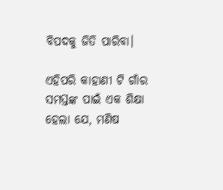ବିପଦକୁ ଜିତି ପାରିବା।

ଏହିପରି କାହାଣୀ ଟି ଗାଁର ସମସ୍ତଙ୍କ ପାଇଁ ଏକ ଶିକ୍ଷା ହେଲା ଯେ, ମଣିଷ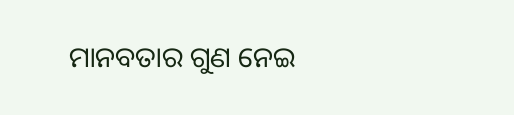ମାନବତାର ଗୁଣ ନେଇ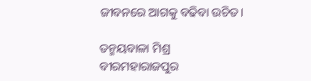ଜୀବନରେ ଆଗକୁ ବଢିବା ଉଚିତ।

ତନ୍ମୟବାଳା ମିଶ୍ର
ବୀରମହାରାଜପୁର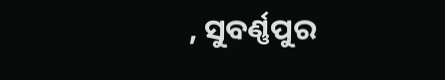, ସୁବର୍ଣ୍ଣପୁର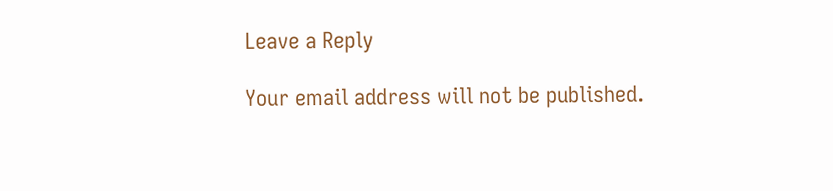Leave a Reply

Your email address will not be published.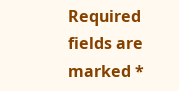Required fields are marked *